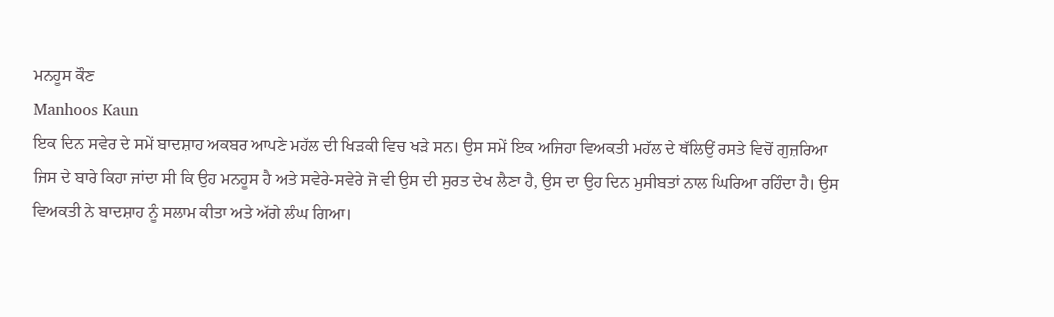ਮਨਹੂਸ ਕੌਣ
Manhoos Kaun
ਇਕ ਦਿਨ ਸਵੇਰ ਦੇ ਸਮੇਂ ਬਾਦਸ਼ਾਹ ਅਕਬਰ ਆਪਣੇ ਮਹੱਲ ਦੀ ਖਿੜਕੀ ਵਿਚ ਖੜੇ ਸਨ। ਉਸ ਸਮੇਂ ਇਕ ਅਜਿਹਾ ਵਿਅਕਤੀ ਮਹੱਲ ਦੇ ਥੱਲਿਉਂ ਰਸਤੇ ਵਿਚੋਂ ਗੁਜ਼ਰਿਆ ਜਿਸ ਦੇ ਬਾਰੇ ਕਿਹਾ ਜਾਂਦਾ ਸੀ ਕਿ ਉਹ ਮਨਹੂਸ ਹੈ ਅਤੇ ਸਵੇਰੇ-ਸਵੇਰੇ ਜੋ ਵੀ ਉਸ ਦੀ ਸੁਰਤ ਦੇਖ ਲੈਣਾ ਹੈ, ਉਸ ਦਾ ਉਹ ਦਿਨ ਮੁਸੀਬਤਾਂ ਨਾਲ ਘਿਰਿਆ ਰਹਿੰਦਾ ਹੈ। ਉਸ ਵਿਅਕਤੀ ਨੇ ਬਾਦਸ਼ਾਹ ਨੂੰ ਸਲਾਮ ਕੀਤਾ ਅਤੇ ਅੱਗੇ ਲੰਘ ਗਿਆ।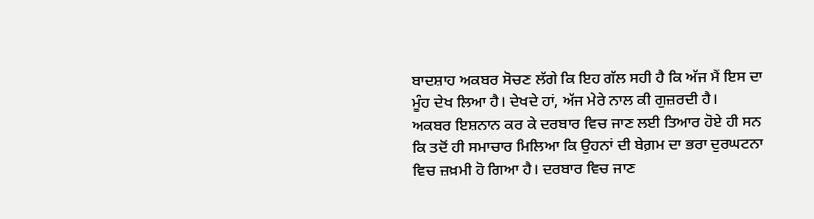ਬਾਦਸ਼ਾਹ ਅਕਬਰ ਸੋਚਣ ਲੱਗੇ ਕਿ ਇਹ ਗੱਲ ਸਹੀ ਹੈ ਕਿ ਅੱਜ ਮੈਂ ਇਸ ਦਾ ਮੂੰਹ ਦੇਖ ਲਿਆ ਹੈ। ਦੇਖਦੇ ਹਾਂ, ਅੱਜ ਮੇਰੇ ਨਾਲ ਕੀ ਗੁਜ਼ਰਦੀ ਹੈ।
ਅਕਬਰ ਇਸ਼ਨਾਨ ਕਰ ਕੇ ਦਰਬਾਰ ਵਿਚ ਜਾਣ ਲਈ ਤਿਆਰ ਹੋਏ ਹੀ ਸਨ ਕਿ ਤਦੋਂ ਹੀ ਸਮਾਚਾਰ ਮਿਲਿਆ ਕਿ ਉਹਨਾਂ ਦੀ ਬੇਗ਼ਮ ਦਾ ਭਰਾ ਦੁਰਘਟਨਾ ਵਿਚ ਜ਼ਖ਼ਮੀ ਹੋ ਗਿਆ ਹੈ। ਦਰਬਾਰ ਵਿਚ ਜਾਣ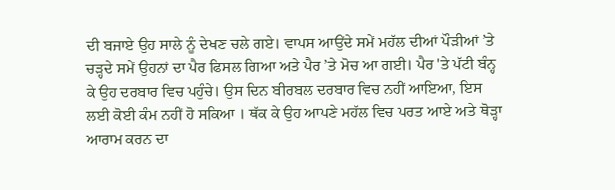ਦੀ ਬਜਾਏ ਉਹ ਸਾਲੇ ਨੂੰ ਦੇਖਣ ਚਲੇ ਗਏ। ਵਾਪਸ ਆਉਂਦੇ ਸਮੇਂ ਮਹੱਲ ਦੀਆਂ ਪੌੜੀਆਂ ’ਤੇ ਚੜ੍ਹਦੇ ਸਮੇਂ ਉਹਨਾਂ ਦਾ ਪੈਰ ਫਿਸਲ ਗਿਆ ਅਤੇ ਪੈਰ ’ਤੇ ਮੋਚ ਆ ਗਈ। ਪੈਰ 'ਤੇ ਪੱਟੀ ਬੰਨ੍ਹ ਕੇ ਉਹ ਦਰਬਾਰ ਵਿਚ ਪਹੁੰਚੇ। ਉਸ ਦਿਨ ਬੀਰਬਲ ਦਰਬਾਰ ਵਿਚ ਨਹੀਂ ਆਇਆ, ਇਸ ਲਈ ਕੋਈ ਕੰਮ ਨਹੀਂ ਹੋ ਸਕਿਆ । ਥੱਕ ਕੇ ਉਹ ਆਪਣੇ ਮਹੱਲ ਵਿਚ ਪਰਤ ਆਏ ਅਤੇ ਥੋੜ੍ਹਾ ਆਰਾਮ ਕਰਨ ਦਾ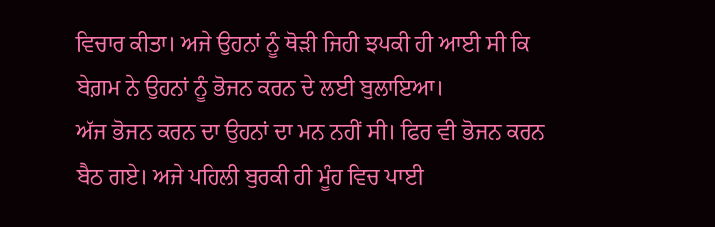ਵਿਚਾਰ ਕੀਤਾ। ਅਜੇ ਉਹਨਾਂ ਨੂੰ ਥੋੜੀ ਜਿਹੀ ਝਪਕੀ ਹੀ ਆਈ ਸੀ ਕਿ ਬੇਗ਼ਮ ਨੇ ਉਹਨਾਂ ਨੂੰ ਭੋਜਨ ਕਰਨ ਦੇ ਲਈ ਬੁਲਾਇਆ।
ਅੱਜ ਭੋਜਨ ਕਰਨ ਦਾ ਉਹਨਾਂ ਦਾ ਮਨ ਨਹੀਂ ਸੀ। ਫਿਰ ਵੀ ਭੋਜਨ ਕਰਨ ਬੈਠ ਗਏ। ਅਜੇ ਪਹਿਲੀ ਬੁਰਕੀ ਹੀ ਮੂੰਹ ਵਿਚ ਪਾਈ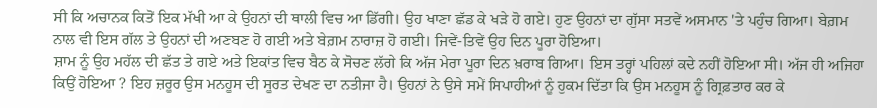ਸੀ ਕਿ ਅਚਾਨਕ ਕਿਤੋਂ ਇਕ ਮੱਖੀ ਆ ਕੇ ਉਹਨਾਂ ਦੀ ਥਾਲੀ ਵਿਚ ਆ ਡਿੱਗੀ। ਉਹ ਖਾਣਾ ਛੱਡ ਕੇ ਖੜੇ ਹੋ ਗਏ। ਹੁਣ ਉਹਨਾਂ ਦਾ ਗੁੱਸਾ ਸਤਵੇਂ ਅਸਮਾਨ 'ਤੇ ਪਹੁੰਚ ਗਿਆ। ਬੇਗ਼ਮ ਨਾਲ ਵੀ ਇਸ ਗੱਲ ਤੇ ਉਹਨਾਂ ਦੀ ਅਣਬਣ ਹੋ ਗਈ ਅਤੇ ਬੇਗ਼ਮ ਨਾਰਾਜ਼ ਹੋ ਗਈ। ਜਿਵੇਂ-ਤਿਵੇਂ ਉਹ ਦਿਨ ਪੂਰਾ ਹੋਇਆ।
ਸ਼ਾਮ ਨੂੰ ਉਹ ਮਹੱਲ ਦੀ ਛੱਤ ਤੇ ਗਏ ਅਤੇ ਇਕਾਂਤ ਵਿਚ ਬੈਠ ਕੇ ਸੋਚਣ ਲੱਗੇ ਕਿ ਅੱਜ ਮੇਰਾ ਪੂਰਾ ਦਿਨ ਖ਼ਰਾਬ ਗਿਆ। ਇਸ ਤਰ੍ਹਾਂ ਪਹਿਲਾਂ ਕਦੇ ਨਹੀਂ ਹੋਇਆ ਸੀ। ਅੱਜ ਹੀ ਅਜਿਹਾ ਕਿਉਂ ਹੋਇਆ ? ਇਹ ਜ਼ਰੂਰ ਉਸ ਮਨਹੂਸ ਦੀ ਸੂਰਤ ਦੇਖਣ ਦਾ ਨਤੀਜਾ ਹੈ। ਉਹਨਾਂ ਨੇ ਉਸੇ ਸਮੇਂ ਸਿਪਾਹੀਆਂ ਨੂੰ ਹੁਕਮ ਦਿੱਤਾ ਕਿ ਉਸ ਮਨਹੂਸ ਨੂੰ ਗ੍ਰਿਫ਼ਤਾਰ ਕਰ ਕੇ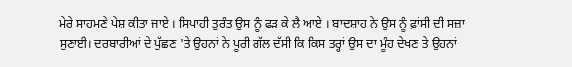ਮੇਰੇ ਸਾਹਮਣੇ ਪੇਸ਼ ਕੀਤਾ ਜਾਏ । ਸਿਪਾਹੀ ਤੁਰੰਤ ਉਸ ਨੂੰ ਫੜ ਕੇ ਲੈ ਆਏ । ਬਾਦਸ਼ਾਹ ਨੇ ਉਸ ਨੂੰ ਫ਼ਾਂਸੀ ਦੀ ਸਜ਼ਾ ਸੁਣਾਈ। ਦਰਬਾਰੀਆਂ ਦੇ ਪੁੱਛਣ 'ਤੇ ਉਹਨਾਂ ਨੇ ਪੂਰੀ ਗੱਲ ਦੱਸੀ ਕਿ ਕਿਸ ਤਰ੍ਹਾਂ ਉਸ ਦਾ ਮੂੰਹ ਦੇਖਣ ਤੇ ਉਹਨਾਂ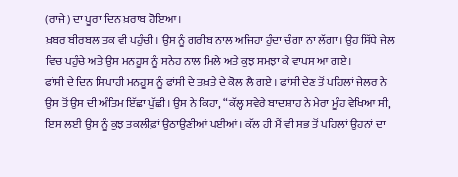(ਰਾਜੇ) ਦਾ ਪੂਰਾ ਦਿਨ ਖ਼ਰਾਬ ਹੋਇਆ।
ਖ਼ਬਰ ਬੀਰਬਲ ਤਕ ਵੀ ਪਹੁੰਚੀ। ਉਸ ਨੂੰ ਗਰੀਬ ਨਾਲ ਅਜਿਹਾ ਹੁੰਦਾ ਚੰਗਾ ਨਾ ਲੱਗਾ। ਉਹ ਸਿੱਧੇ ਜੇਲ ਵਿਚ ਪਹੁੰਚੇ ਅਤੇ ਉਸ ਮਨਹੂਸ ਨੂੰ ਸਨੇਹ ਨਾਲ ਮਿਲੇ ਅਤੇ ਕੁਝ ਸਮਝਾ ਕੇ ਵਾਪਸ ਆ ਗਏ।
ਫਾਂਸੀ ਦੇ ਦਿਨ ਸਿਪਾਹੀ ਮਨਹੂਸ ਨੂੰ ਫਾਂਸੀ ਦੇ ਤਖ਼ਤੇ ਦੇ ਕੋਲ ਲੈ ਗਏ । ਫਾਂਸੀ ਦੇਣ ਤੋਂ ਪਹਿਲਾਂ ਜੇਲਰ ਨੇ ਉਸ ਤੋਂ ਉਸ ਦੀ ਅੰਤਿਮ ਇੱਛਾ ਪੁੱਛੀ। ਉਸ ਨੇ ਕਿਹਾ, “ਕੱਲ੍ਹ ਸਵੇਰੇ ਬਾਦਸ਼ਾਹ ਨੇ ਮੇਰਾ ਮੂੰਹ ਵੇਖਿਆ ਸੀ, ਇਸ ਲਈ ਉਸ ਨੂੰ ਕੁਝ ਤਕਲੀਫ਼ਾਂ ਉਠਾਉਣੀਆਂ ਪਈਆਂ। ਕੱਲ ਹੀ ਮੈਂ ਵੀ ਸਭ ਤੋਂ ਪਹਿਲਾਂ ਉਹਨਾਂ ਦਾ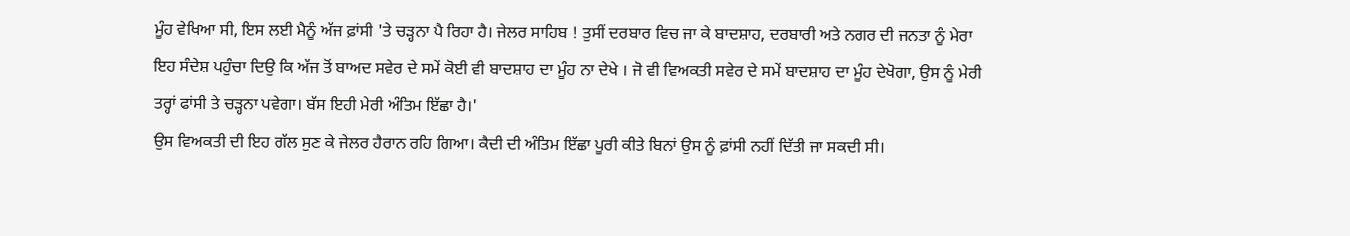ਮੂੰਹ ਵੇਖਿਆ ਸੀ, ਇਸ ਲਈ ਮੈਨੂੰ ਅੱਜ ਫ਼ਾਂਸੀ 'ਤੇ ਚੜ੍ਹਨਾ ਪੈ ਰਿਹਾ ਹੈ। ਜੇਲਰ ਸਾਹਿਬ ! ਤੁਸੀਂ ਦਰਬਾਰ ਵਿਚ ਜਾ ਕੇ ਬਾਦਸ਼ਾਹ, ਦਰਬਾਰੀ ਅਤੇ ਨਗਰ ਦੀ ਜਨਤਾ ਨੂੰ ਮੇਰਾ ਇਹ ਸੰਦੇਸ਼ ਪਹੁੰਚਾ ਦਿਉ ਕਿ ਅੱਜ ਤੋਂ ਬਾਅਦ ਸਵੇਰ ਦੇ ਸਮੇਂ ਕੋਈ ਵੀ ਬਾਦਸ਼ਾਹ ਦਾ ਮੂੰਹ ਨਾ ਦੇਖੇ । ਜੋ ਵੀ ਵਿਅਕਤੀ ਸਵੇਰ ਦੇ ਸਮੇਂ ਬਾਦਸ਼ਾਹ ਦਾ ਮੂੰਹ ਦੇਖੋਗਾ, ਉਸ ਨੂੰ ਮੇਰੀ ਤਰ੍ਹਾਂ ਫਾਂਸੀ ਤੇ ਚੜ੍ਹਨਾ ਪਵੇਗਾ। ਬੱਸ ਇਹੀ ਮੇਰੀ ਅੰਤਿਮ ਇੱਛਾ ਹੈ।'
ਉਸ ਵਿਅਕਤੀ ਦੀ ਇਹ ਗੱਲ ਸੁਣ ਕੇ ਜੇਲਰ ਹੈਰਾਨ ਰਹਿ ਗਿਆ। ਕੈਦੀ ਦੀ ਅੰਤਿਮ ਇੱਛਾ ਪੂਰੀ ਕੀਤੇ ਬਿਨਾਂ ਉਸ ਨੂੰ ਫ਼ਾਂਸੀ ਨਹੀਂ ਦਿੱਤੀ ਜਾ ਸਕਦੀ ਸੀ।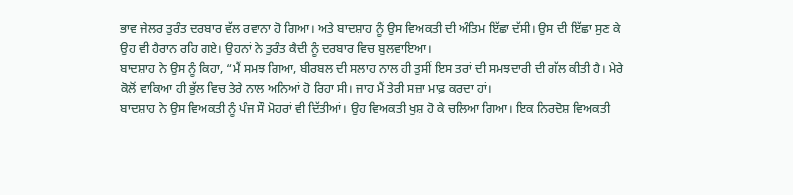ਭਾਵ ਜੇਲਰ ਤੁਰੰਤ ਦਰਬਾਰ ਵੱਲ ਰਵਾਨਾ ਹੋ ਗਿਆ। ਅਤੇ ਬਾਦਸ਼ਾਹ ਨੂੰ ਉਸ ਵਿਅਕਤੀ ਦੀ ਅੰਤਿਮ ਇੱਛਾ ਦੱਸੀ। ਉਸ ਦੀ ਇੱਛਾ ਸੁਣ ਕੇ ਉਹ ਵੀ ਹੈਰਾਨ ਰਹਿ ਗਏ। ਉਹਨਾਂ ਨੇ ਤੁਰੰਤ ਕੈਦੀ ਨੂੰ ਦਰਬਾਰ ਵਿਚ ਬੁਲਵਾਇਆ।
ਬਾਦਸ਼ਾਹ ਨੇ ਉਸ ਨੂੰ ਕਿਹਾ, “ਮੈਂ ਸਮਝ ਗਿਆ, ਬੀਰਬਲ ਦੀ ਸਲਾਹ ਨਾਲ ਹੀ ਤੁਸੀਂ ਇਸ ਤਰਾਂ ਦੀ ਸਮਝਦਾਰੀ ਦੀ ਗੱਲ ਕੀਤੀ ਹੈ। ਮੇਰੇ ਕੋਲੋਂ ਵਾਕਿਆ ਹੀ ਭੁੱਲ ਵਿਚ ਤੇਰੇ ਨਾਲ ਅਨਿਆਂ ਹੋ ਰਿਹਾ ਸੀ। ਜਾਹ ਮੈਂ ਤੇਰੀ ਸਜ਼ਾ ਮਾਫ਼ ਕਰਦਾ ਹਾਂ।
ਬਾਦਸ਼ਾਹ ਨੇ ਉਸ ਵਿਅਕਤੀ ਨੂੰ ਪੰਜ ਸੌ ਮੋਹਰਾਂ ਵੀ ਦਿੱਤੀਆਂ। ਉਹ ਵਿਅਕਤੀ ਖੁਸ਼ ਹੋ ਕੇ ਚਲਿਆ ਗਿਆ। ਇਕ ਨਿਰਦੋਸ਼ ਵਿਅਕਤੀ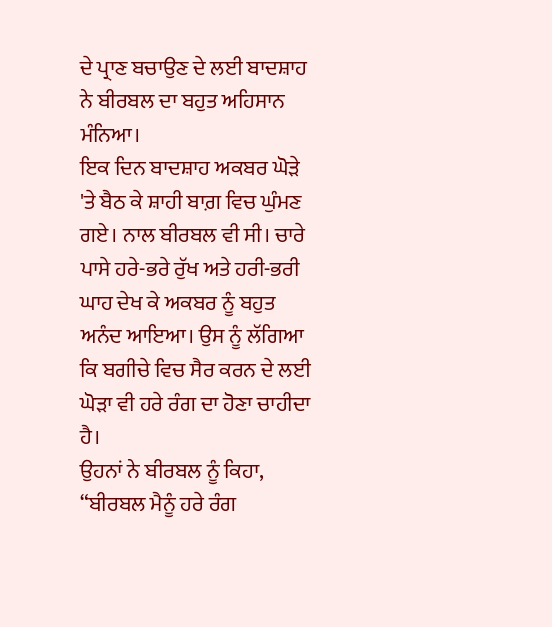ਦੇ ਪ੍ਰਾਣ ਬਚਾਉਣ ਦੇ ਲਈ ਬਾਦਸ਼ਾਹ ਨੇ ਬੀਰਬਲ ਦਾ ਬਹੁਤ ਅਹਿਸਾਨ ਮੰਨਿਆ।
ਇਕ ਦਿਨ ਬਾਦਸ਼ਾਹ ਅਕਬਰ ਘੋੜੇ 'ਤੇ ਬੈਠ ਕੇ ਸ਼ਾਹੀ ਬਾਗ਼ ਵਿਚ ਘੁੰਮਣ ਗਏ। ਨਾਲ ਬੀਰਬਲ ਵੀ ਸੀ। ਚਾਰੇ ਪਾਸੇ ਹਰੇ-ਭਰੇ ਰੁੱਖ ਅਤੇ ਹਰੀ-ਭਰੀ ਘਾਹ ਦੇਖ ਕੇ ਅਕਬਰ ਨੂੰ ਬਹੁਤ ਅਨੰਦ ਆਇਆ। ਉਸ ਨੂੰ ਲੱਗਿਆ ਕਿ ਬਗੀਚੇ ਵਿਚ ਸੈਰ ਕਰਨ ਦੇ ਲਈ ਘੋੜਾ ਵੀ ਹਰੇ ਰੰਗ ਦਾ ਹੋਣਾ ਚਾਹੀਦਾ ਹੈ।
ਉਹਨਾਂ ਨੇ ਬੀਰਬਲ ਨੂੰ ਕਿਹਾ, “ਬੀਰਬਲ ਮੈਨੂੰ ਹਰੇ ਰੰਗ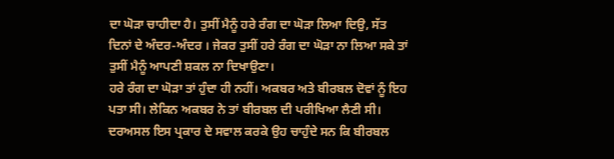ਦਾ ਘੋੜਾ ਚਾਹੀਦਾ ਹੈ। ਤੁਸੀਂ ਮੈਨੂੰ ਹਰੇ ਰੰਗ ਦਾ ਘੋੜਾ ਲਿਆ ਦਿਉ, ਸੱਤ ਦਿਨਾਂ ਦੇ ਅੰਦਰ-ਅੰਦਰ । ਜੇਕਰ ਤੁਸੀਂ ਹਰੇ ਰੰਗ ਦਾ ਘੋੜਾ ਨਾ ਲਿਆ ਸਕੇ ਤਾਂ ਤੁਸੀਂ ਮੈਨੂੰ ਆਪਣੀ ਸ਼ਕਲ ਨਾ ਦਿਖਾਉਣਾ।
ਹਰੇ ਰੰਗ ਦਾ ਘੋੜਾ ਤਾਂ ਹੁੰਦਾ ਹੀ ਨਹੀਂ। ਅਕਬਰ ਅਤੇ ਬੀਰਬਲ ਦੋਵਾਂ ਨੂੰ ਇਹ ਪਤਾ ਸੀ। ਲੇਕਿਨ ਅਕਬਰ ਨੇ ਤਾਂ ਬੀਰਬਲ ਦੀ ਪਰੀਖਿਆ ਲੈਣੀ ਸੀ।
ਦਰਅਸਲ ਇਸ ਪ੍ਰਕਾਰ ਦੇ ਸਵਾਲ ਕਰਕੇ ਉਹ ਚਾਹੁੰਦੇ ਸਨ ਕਿ ਬੀਰਬਲ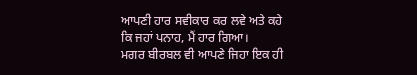ਆਪਣੀ ਹਾਰ ਸਵੀਕਾਰ ਕਰ ਲਵੇ ਅਤੇ ਕਹੇ ਕਿ ਜਹਾਂ ਪਨਾਹ, ਮੈਂ ਹਾਰ ਗਿਆ।
ਮਗਰ ਬੀਰਬਲ ਵੀ ਆਪਣੇ ਜਿਹਾ ਇਕ ਹੀ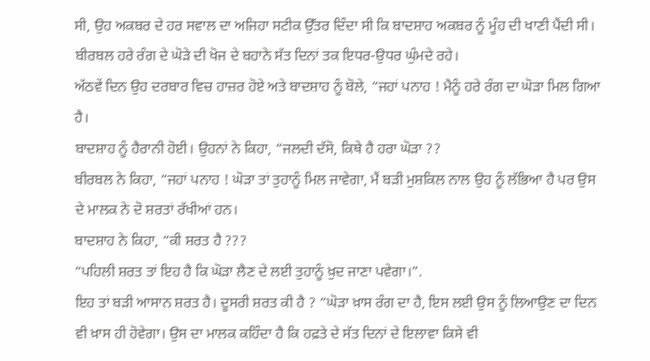ਸੀ, ਉਹ ਅਕਬਰ ਦੇ ਹਰ ਸਵਾਲ ਦਾ ਅਜਿਹਾ ਸਟੀਕ ਉੱਤਰ ਦਿੰਦਾ ਸੀ ਕਿ ਬਾਦਸ਼ਾਹ ਅਕਬਰ ਨੂੰ ਮੂੰਹ ਦੀ ਖਾਣੀ ਪੈਂਦੀ ਸੀ।
ਬੀਰਬਲ ਹਰੇ ਰੰਗ ਦੇ ਘੋੜੇ ਦੀ ਖੋਜ ਦੇ ਬਹਾਨੇ ਸੱਤ ਦਿਨਾਂ ਤਕ ਇਧਰ-ਉਧਰ ਘੁੰਮਦੇ ਰਹੇ।
ਅੱਠਵੇਂ ਦਿਨ ਉਹ ਦਰਬਾਰ ਵਿਚ ਹਾਜ਼ਰ ਹੋਏ ਅਤੇ ਬਾਦਸ਼ਾਹ ਨੂੰ ਬੋਲੇ, “ਜਹਾਂ ਪਨਾਹ ! ਮੈਨੂੰ ਹਰੇ ਰੰਗ ਦਾ ਘੋੜਾ ਮਿਲ ਗਿਆ ਹੈ।
ਬਾਦਸ਼ਾਹ ਨੂੰ ਹੈਰਾਨੀ ਹੋਈ। ਉਹਨਾਂ ਨੇ ਕਿਹਾ, “ਜਲਦੀ ਦੱਸੋ, ਕਿਥੇ ਹੈ ਹਰਾ ਘੋੜਾ ??
ਬੀਰਬਲ ਨੇ ਕਿਹਾ, “ਜਹਾਂ ਪਨਾਹ ! ਘੋੜਾ ਤਾਂ ਤੁਹਾਨੂੰ ਮਿਲ ਜਾਵੇਗਾ, ਮੈਂ ਬੜੀ ਮੁਸ਼ਕਿਲ ਨਾਲ ਉਹ ਨੂੰ ਲੱਭਿਆ ਹੈ ਪਰ ਉਸ ਦੇ ਮਾਲਕ ਨੇ ਦੋ ਸ਼ਰਤਾਂ ਰੱਖੀਆਂ ਹਨ।
ਬਾਦਸ਼ਾਹ ਨੇ ਕਿਹਾ, “ਕੀ ਸ਼ਰਤ ਹੈ ???
“ਪਹਿਲੀ ਸ਼ਰਤ ਤਾਂ ਇਹ ਹੈ ਕਿ ਘੋੜਾ ਲੈਣ ਦੇ ਲਈ ਤੁਹਾਨੂੰ ਖ਼ੁਦ ਜਾਣਾ ਪਵੇਗਾ।”.
ਇਹ ਤਾਂ ਬੜੀ ਆਸਾਨ ਸ਼ਰਤ ਹੈ। ਦੂਸਰੀ ਸ਼ਰਤ ਕੀ ਹੈ ? “ਘੋੜਾ ਖ਼ਾਸ ਰੰਗ ਦਾ ਹੈ, ਇਸ ਲਈ ਉਸ ਨੂੰ ਲਿਆਉਣ ਦਾ ਦਿਨ ਵੀ ਖ਼ਾਸ ਹੀ ਹੋਵੇਗਾ। ਉਸ ਦਾ ਮਾਲਕ ਕਹਿੰਦਾ ਹੈ ਕਿ ਹਫ਼ਤੇ ਦੇ ਸੱਤ ਦਿਨਾਂ ਦੇ ਇਲਾਵਾ ਕਿਸੇ ਵੀ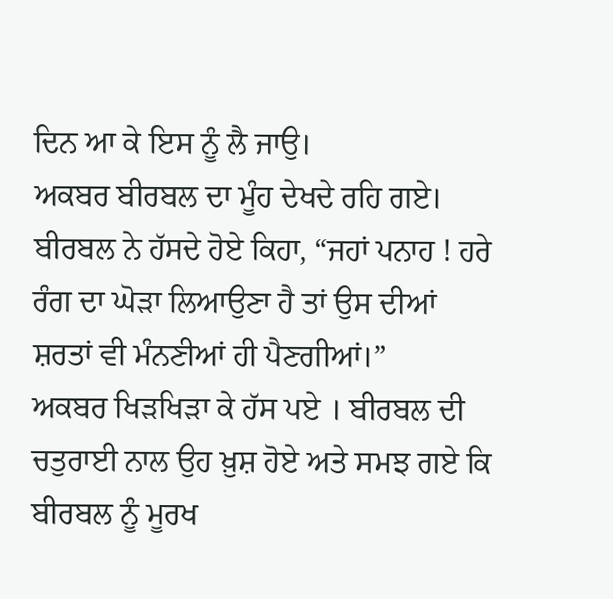ਦਿਨ ਆ ਕੇ ਇਸ ਨੂੰ ਲੈ ਜਾਉ।
ਅਕਬਰ ਬੀਰਬਲ ਦਾ ਮੂੰਹ ਦੇਖਦੇ ਰਹਿ ਗਏ।
ਬੀਰਬਲ ਨੇ ਹੱਸਦੇ ਹੋਏ ਕਿਹਾ, “ਜਹਾਂ ਪਨਾਹ ! ਹਰੇ ਰੰਗ ਦਾ ਘੋੜਾ ਲਿਆਉਣਾ ਹੈ ਤਾਂ ਉਸ ਦੀਆਂ ਸ਼ਰਤਾਂ ਵੀ ਮੰਨਣੀਆਂ ਹੀ ਪੈਣਗੀਆਂ।”
ਅਕਬਰ ਖਿੜਖਿੜਾ ਕੇ ਹੱਸ ਪਏ । ਬੀਰਬਲ ਦੀ ਚਤੁਰਾਈ ਨਾਲ ਉਹ ਖ਼ੁਸ਼ ਹੋਏ ਅਤੇ ਸਮਝ ਗਏ ਕਿ ਬੀਰਬਲ ਨੂੰ ਮੂਰਖ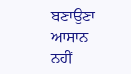ਬਣਾਉਣਾ ਆਸਾਨ ਨਹੀਂ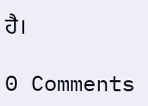ਹੈ।

0 Comments